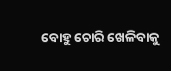ବୋହୁ ଚୋରି ଖେଳିବାକୁ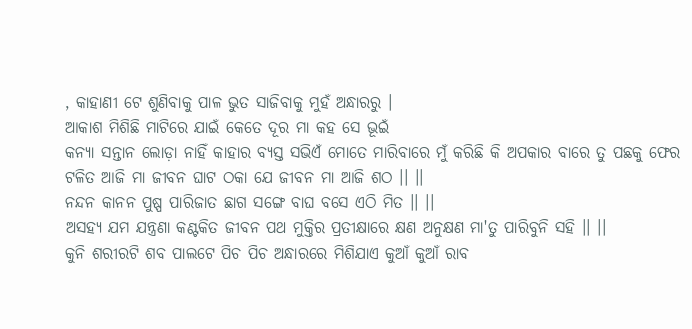, କାହାଣୀ ଟେ ଶୁଣିବାକୁ ପାଳ ଭୁତ ସାଜିବାକୁ ମୁହଁ ଅନ୍ଧାରରୁ ।
ଆକାଶ ମିଶିଛି ମାଟିରେ ଯାଇଁ କେତେ ଦୂର ମା କହ ସେ ଭୂଇଁ
କନ୍ୟା ସନ୍ତାନ ଲୋଡ଼ା ନାହିଁ କାହାର ବ୍ୟସ୍ତ ସଭିଏଁ ମୋତେ ମାରିବାରେ ମୁଁ କରିଛି କି ଅପକାର ବାରେ ତୁ ପଛକୁ ଫେର
ଟଳିତ ଆଜି ମା ଜୀବନ ଘାଟ ଠକା ଯେ ଜୀବନ ମା ଆଜି ଶଠ ।। ।।
ନନ୍ଦନ କାନନ ପୁଷ୍ପ ପାରିଜାତ ଛାଗ ସଙ୍ଗେ ବାଘ ବସେ ଏଠି ମିତ ।। ।।
ଅସହ୍ୟ ଯମ ଯନ୍ତ୍ରଣା କଣ୍ଟକିତ ଜୀବନ ପଥ ମୁକ୍ତିର ପ୍ରତୀକ୍ଷାରେ କ୍ଷଣ ଅନୁକ୍ଷଣ ମା'ତୁ ପାରିବୁନି ସହି ।। ।।
କୁନି ଶରୀରଟି ଶବ ପାଲଟେ ପିଚ ପିଚ ଅନ୍ଧାରରେ ମିଶିଯାଏ କୁଆଁ କୁଆଁ ରାବ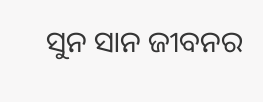ସୁନ ସାନ ଜୀବନର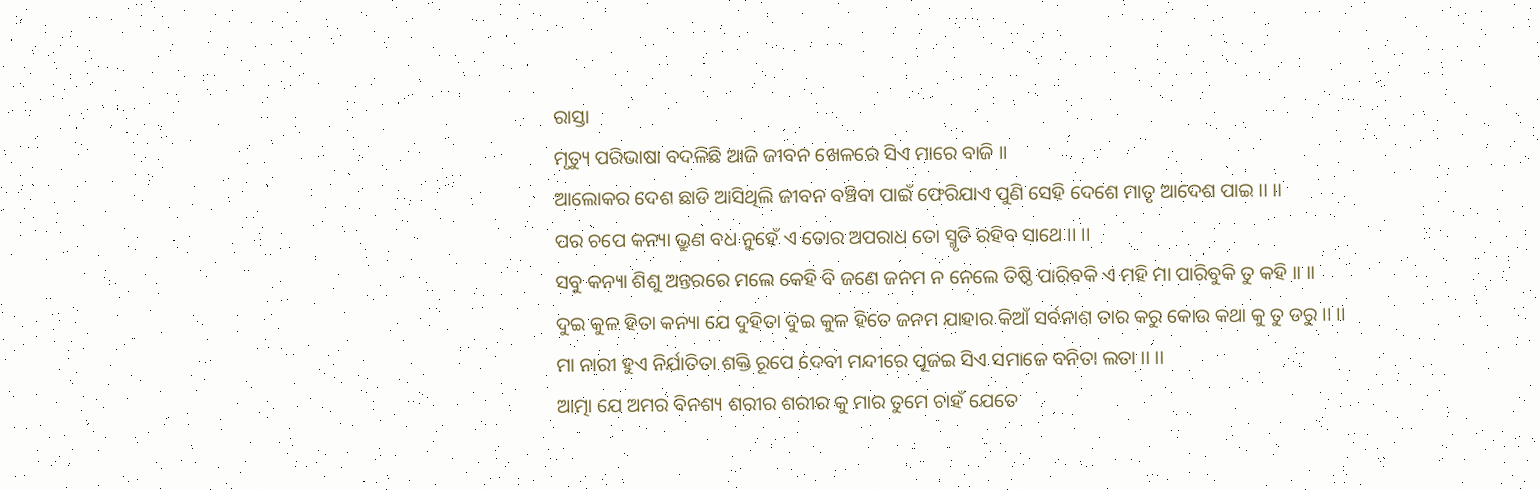ରାସ୍ତା
ମୃତ୍ୟୁ ପରିଭାଷା ବଦଳିଛି ଆଜି ଜୀବନ ଖେଳରେ ସିଏ ମାରେ ବାଜି ।।
ଆଲୋକର ଦେଶ ଛାଡି ଆସିଥିଲି ଜୀବନ ବଞ୍ଚିବା ପାଇଁ ଫେରିଯାଏ ପୁଣି ସେହି ଦେଶେ ମାତୃ ଆଦେଶ ପାଇ ।। ।।
ପର ଚପେ କନ୍ୟା ଭ୍ରୁଣ ବଧ ନୁହେଁ ଏ ତୋର ଅପରାଧ ତୋ ସ୍ମୃତି ରହିବ ସାଥେ ।। ।।
ସବୁ କନ୍ୟା ଶିଶୁ ଅନ୍ତରରେ ମଲେ କେହି ବି ଜଣେ ଜନମ ନ ନେଲେ ତିଷ୍ଠି ପାରିବକି ଏ ମହି ମା ପାରିବୁକି ତୁ କହି ।। ।।
ଦୁଇ କୁଳ ହିତା କନ୍ୟା ଯେ ଦୁହିତା ଦୁଇ କୁଳ ହିତେ ଜନମ ଯାହାର କିଆଁ ସର୍ବନାଶ ତାର କରୁ କୋଉ କଥା କୁ ତୁ ଡରୁ ।। ।।
ମା ନାରୀ ହୁଏ ନିର୍ଯାତିତା ଶକ୍ତି ରୂପେ ଦେବୀ ମନ୍ଦୀରେ ପୂଜଇ ସିଏ ସମାଜେ ବନିତା ଲତା ।। ।।
ଆତ୍ମା ଯେ ଅମର ବିନଶ୍ୟ ଶରୀର ଶରୀର କୁ ମାର ତୁମେ ଚାହଁ ଯେତେ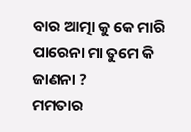ବାର ଆତ୍ମା କୁ କେ ମାରି ପାରେନା ମା ତୁମେ କି ଜାଣନା ?
ମମତାର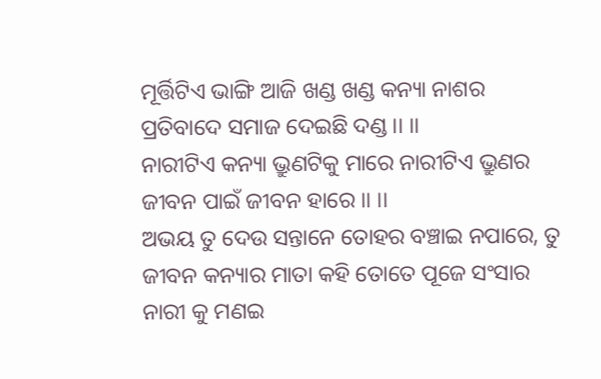ମୂର୍ତ୍ତିଟିଏ ଭାଙ୍ଗି ଆଜି ଖଣ୍ଡ ଖଣ୍ଡ କନ୍ୟା ନାଶର ପ୍ରତିବାଦେ ସମାଜ ଦେଇଛି ଦଣ୍ଡ ।। ।।
ନାରୀଟିଏ କନ୍ୟା ଭ୍ରୁଣଟିକୁ ମାରେ ନାରୀଟିଏ ଭ୍ରୁଣର ଜୀବନ ପାଇଁ ଜୀବନ ହାରେ ।। ।।
ଅଭୟ ତୁ ଦେଉ ସନ୍ତାନେ ତୋହର ବଞ୍ଚାଇ ନପାରେ, ତୁ ଜୀବନ କନ୍ୟାର ମାତା କହି ତୋତେ ପୂଜେ ସଂସାର ନାରୀ କୁ ମଣଇ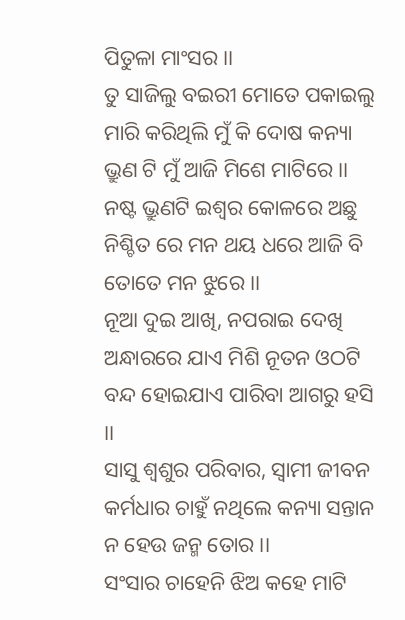ପିତୁଳା ମାଂସର ।।
ତୁ ସାଜିଲୁ ବଇରୀ ମୋତେ ପକାଇଲୁ ମାରି କରିଥିଲି ମୁଁ କି ଦୋଷ କନ୍ୟା ଭ୍ରୁଣ ଟି ମୁଁ ଆଜି ମିଶେ ମାଟିରେ ।।
ନଷ୍ଟ ଭ୍ରୁଣଟି ଇଶ୍ଵର କୋଳରେ ଅଛୁ ନିଶ୍ଚିତ ରେ ମନ ଥୟ ଧରେ ଆଜି ବି ତୋତେ ମନ ଝୁରେ ।।
ନୂଆ ଦୁଇ ଆଖି, ନପରାଇ ଦେଖି ଅନ୍ଧାରରେ ଯାଏ ମିଶି ନୂତନ ଓଠଟି ବନ୍ଦ ହୋଇଯାଏ ପାରିବା ଆଗରୁ ହସି ।।
ସାସୁ ଶ୍ଵଶୁର ପରିବାର, ସ୍ଵାମୀ ଜୀବନ କର୍ମଧାର ଚାହୁଁ ନଥିଲେ କନ୍ୟା ସନ୍ତାନ ନ ହେଉ ଜନ୍ମ ତୋର ।।
ସଂସାର ଚାହେନି ଝିଅ କହେ ମାଟି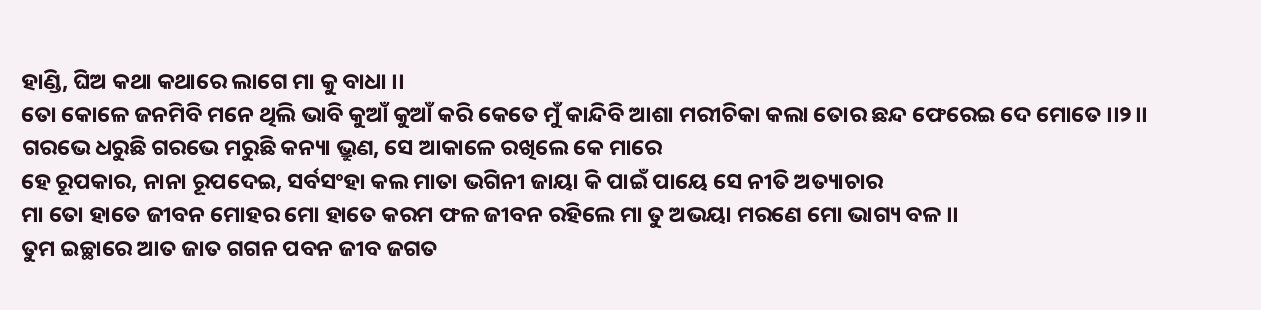ହାଣ୍ଡି, ଘିଅ କଥା କଥାରେ ଲାଗେ ମା କୁ ବାଧା ।।
ତୋ କୋଳେ ଜନମିବି ମନେ ଥିଲି ଭାବି କୁଆଁ କୁଆଁ କରି କେତେ ମୁଁ କାନ୍ଦିବି ଆଶା ମରୀଚିକା କଲା ତୋର ଛନ୍ଦ ଫେରେଇ ଦେ ମୋତେ ।।୨।।
ଗରଭେ ଧରୁଛି ଗରଭେ ମରୁଛି କନ୍ୟା ଭ୍ରୁଣ, ସେ ଆକାଳେ ରଖିଲେ କେ ମାରେ
ହେ ରୂପକାର, ନାନା ରୂପଦେଇ, ସର୍ବସଂହା କଲ ମାତା ଭଗିନୀ ଜାୟା କି ପାଇଁ ପାୟେ ସେ ନୀତି ଅତ୍ୟାଚାର
ମା ତୋ ହାତେ ଜୀବନ ମୋହର ମୋ ହାତେ କରମ ଫଳ ଜୀବନ ରହିଲେ ମା ତୁ ଅଭୟା ମରଣେ ମୋ ଭାଗ୍ୟ ବଳ ।।
ତୁମ ଇଚ୍ଛାରେ ଆତ ଜାତ ଗଗନ ପବନ ଜୀବ ଜଗତ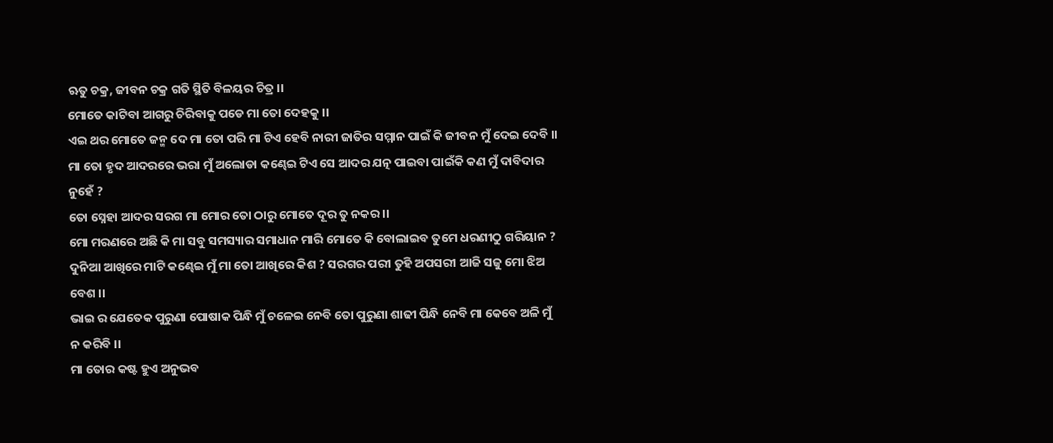ଋତୁ ଚକ୍ର, ଜୀବନ ଚକ୍ର ଗତି ସ୍ଥିତି ବିଳୟର ଚିତ୍ର ।।
ମୋତେ କାଟିବା ଆଗରୁ ଚିରିବାକୁ ପଡେ ମା ତୋ ଦେହକୁ ।।
ଏଇ ଥର ମୋତେ ଜନ୍ମ ଦେ ମା ତୋ ପରି ମା ଟିଏ ହେବି ନାରୀ ଜାତିର ସମ୍ମାନ ପାଇଁ କି ଜୀବନ ମୁଁ ଦେଇ ଦେବି ।।
ମା ତୋ ହୃଦ ଆଦରରେ ଭରା ମୁଁ ଅଲୋଡା କଣ୍ଢେଇ ଟିଏ ସେ ଆଦର ଯତ୍ନ ପାଇବା ପାଇଁକି କଣ ମୁଁ ଦାବିଦାର ନୁହେଁ ?
ତୋ ସ୍ନେହା ଆଦର ସରଗ ମା ମୋର ତୋ ଠାରୁ ମୋତେ ଦୂର ତୁ ନକର ।।
ମୋ ମରଣରେ ଅଛି କି ମା ସବୁ ସମସ୍ୟାର ସମାଧାନ ମାରି ମୋତେ କି ବୋଲାଇବ ତୁମେ ଧରଣୀଠୁ ଗରିୟାନ ?
ଦୁନିଆ ଆଖିରେ ମାଟି କଣ୍ଢେଇ ମୁଁ ମା ତୋ ଆଖିରେ କିଶ ? ସରଗର ପରୀ ତୁହି ଅପସରୀ ଆଜି ସଜୁ ମୋ ଝିଅ ବେଶ ।।
ଭାଇ ର ଯେତେକ ପୁରୁଣା ପୋଷାକ ପିନ୍ଧି ମୁଁ ଚଳେଇ ନେବି ତୋ ପୁରୁଣା ଶାଢୀ ପିନ୍ଧି ନେବି ମା କେବେ ଅଳି ମୁଁ ନ କରିବି ।।
ମା ତୋର କଷ୍ଟ ହୁଏ ଅନୁଭବ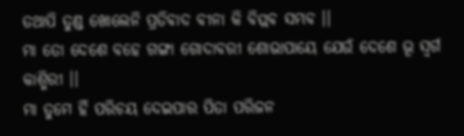ତଥାପି ତୁଣ୍ଡ ଖୋଲେନି ପ୍ରତିବାଦ ବୀନା କି ବିପ୍ଲବ ସମ୍ଭବ ।।
ମା ତୋ ଦେଶେ ବହେ ଗଙ୍ଗା ଗୋଦାବରୀ ଶୋଭାପାୟେ ଯେଉଁ ଦେଶେ ଭୂ ସ୍ଵର୍ଗ କାଶ୍ମିରୀ ।।
ମା ତୁମେ ହିଁ ପରିଚୟ ଦେଇପାର ପିତା ପରିଜନ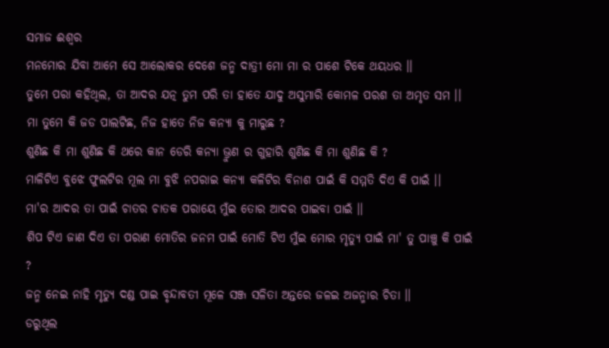ସମାଜ ଈଶ୍ୱର
ମନମୋର ଯିବା ଆମେ ସେ ଆଲୋକର ଦେଶେ ଜନ୍ମ ଦାତ୍ରୀ ମୋ ମା ର ପାଶେ ଟିକେ ଥୟଧର ।।
ତୁମେ ପରା କହିଥିଲ, ତା ଆଦର ଯତ୍ନ ତୁମ ପରି ତା ହାତେ ଯାଦୁ ଅସୁମାରି କୋମଳ ପରଶ ତା ଅମୃତ ସମ ।।
ମା ତୁମେ କି ଜଡ ପାଲଟିଛ, ନିଜ ହାତେ ନିଜ କନ୍ୟା କୁ ମାରୁଛ ?
ଶୁଣିଛ କି ମା ଶୁଣିଛ କି ଥରେ କାନ ଡେରି କନ୍ୟା ଭ୍ରୁଣ ର ଗୁହାରି ଶୁଣିଛ କି ମା ଶୁଣିଛ କି ?
ମାଳିଟିଏ ବୁଝେ ଫୁଲଟିର ମୂଲ ମା ବୁଝି ନପରାଇ କନ୍ୟା କଳିଟିର ବିନାଶ ପାଇଁ କି ସମ୍ମତି ଦିଏ କି ପାଇଁ ।।
ମା'ର ଆଦର ତା ପାଇଁ ଚାତର ଚାତକ ପରାୟେ ମୁଁଇ ତୋର ଆଦର ପାଇବା ପାଇଁ ।।
ଶିପ ଟିଏ ଜାଣ ଦିଏ ତା ପରାଣ ମୋତିର ଜନମ ପାଇଁ ମୋତି ଟିଏ ମୁଁଇ ମୋର ମୃତ୍ୟୁ ପାଇଁ ମା' ତୁ ପାଞ୍ଚୁ କି ପାଇଁ ?
ଜନ୍ମ ନେଇ ନାହି ମୃତ୍ୟୁ ଦଣ୍ଡ ପାଇ ବୃନ୍ଦାବତୀ ମୂଳେ ସଞ୍ଜ ସଳିତା ଅନ୍ତରେ ଜଳଇ ଅଜନ୍ମାର ଚିତା ।।
ଡରୁଥିଲ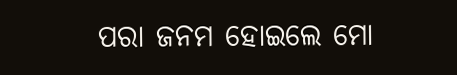ପରା ଜନମ ହୋଇଲେ ମୋ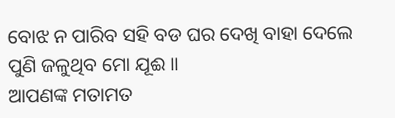ବୋଝ ନ ପାରିବ ସହି ବଡ ଘର ଦେଖି ବାହା ଦେଲେ ପୁଣି ଜଳୁଥିବ ମୋ ଯୂଈ ।।
ଆପଣଙ୍କ ମତାମତ